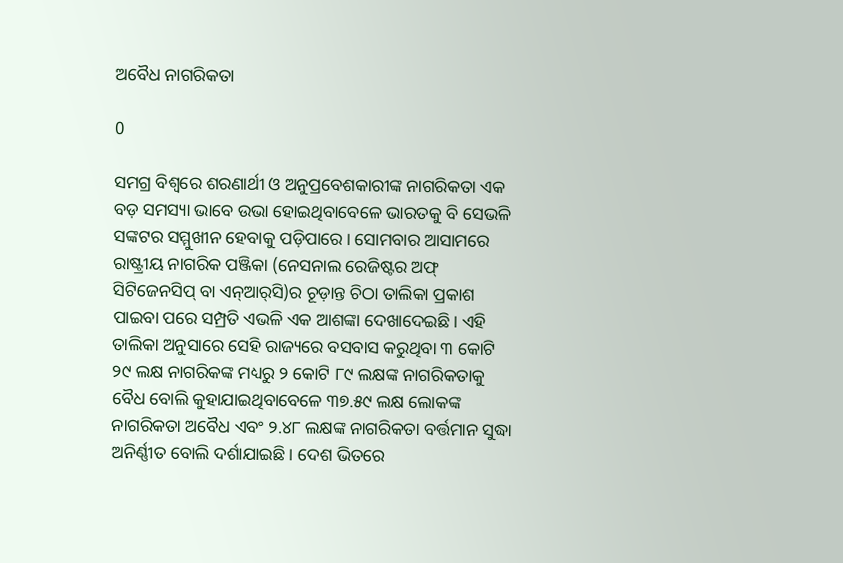ଅବୈଧ ନାଗରିକତା

0

ସମଗ୍ର ବିଶ୍ବରେ ଶରଣାର୍ଥୀ ଓ ଅନୁପ୍ରବେଶକାରୀଙ୍କ ନାଗରିକତା ଏକ ବଡ଼ ସମସ୍ୟା ଭାବେ ଉଭା ହୋଇଥିବାବେଳେ ଭାରତକୁ ବି ସେଭଳି ସଙ୍କଟର ସମ୍ମୁଖୀନ ହେବାକୁ ପଡ଼ିପାରେ। ସୋମବାର ଆସାମରେ ରାଷ୍ଟ୍ରୀୟ ନାଗରିକ ପଞ୍ଜିକା (ନେସନାଲ ରେଜିଷ୍ଟର ଅଫ୍ ସିଟିଜେନସିପ୍ ବା ଏନ୍‌ଆର୍‌ସି)ର ଚୂଡ଼ାନ୍ତ ଚିଠା ତାଲିକା ପ୍ରକାଶ ପାଇବା ପରେ ସମ୍ପ୍ରତି ଏଭଳି ଏକ ଆଶଙ୍କା ଦେଖାଦେଇଛି। ଏହି ତାଲିକା ଅନୁସାରେ ସେହି ରାଜ୍ୟରେ ବସବାସ କରୁଥିବା ୩ କୋଟି ୨୯ ଲକ୍ଷ ନାଗରିକଙ୍କ ମଧ୍ୟରୁ ୨ କୋଟି ୮୯ ଲକ୍ଷଙ୍କ ନାଗରିକତାକୁ ବୈଧ ବୋଲି କୁହାଯାଇଥିବାବେଳେ ୩୭.୫୯ ଲକ୍ଷ ଲୋକଙ୍କ ନାଗରିକତା ଅବୈଧ ଏବଂ ୨.୪୮ ଲକ୍ଷଙ୍କ ନାଗରିକତା ବର୍ତ୍ତମାନ ସୁଦ୍ଧା ଅନିର୍ଣ୍ଣୀତ ବୋଲି ଦର୍ଶାଯାଇଛି। ଦେଶ ଭିତରେ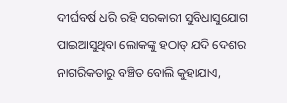ଦୀର୍ଘବର୍ଷ ଧରି ରହି ସରକାରୀ ସୁବିଧାସୁଯୋଗ ପାଇଆସୁଥିବା ଲୋକଙ୍କୁ ହଠାତ୍ ଯଦି ଦେଶର ନାଗରିକତାରୁ ବଞ୍ଚିତ ବୋଲି କୁହାଯାଏ,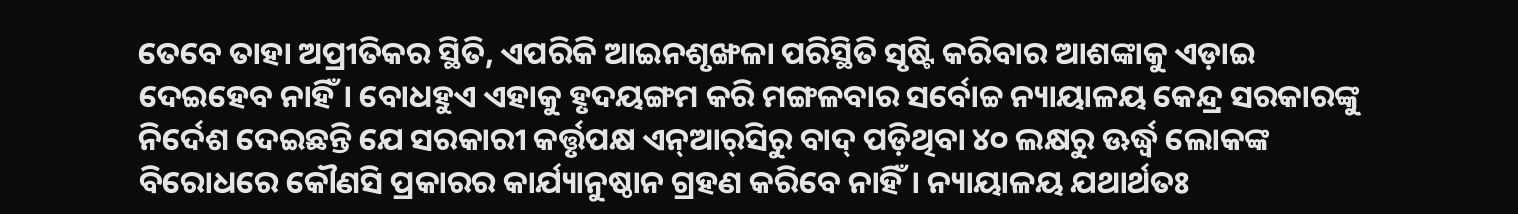ତେବେ ତାହା ଅପ୍ରୀତିକର ସ୍ଥିତି, ଏପରିକି ଆଇନଶୃଙ୍ଖଳା ପରିସ୍ଥିତି ସୃଷ୍ଟି କରିବାର ଆଶଙ୍କାକୁ ଏଡ଼ାଇ ଦେଇହେବ ନାହିଁ। ବୋଧହୁଏ ଏହାକୁ ହୃଦୟଙ୍ଗମ କରି ମଙ୍ଗଳବାର ସର୍ବୋଚ୍ଚ ନ୍ୟାୟାଳୟ କେନ୍ଦ୍ର ସରକାରଙ୍କୁ ନିର୍ଦେଶ ଦେଇଛନ୍ତି ଯେ ସରକାରୀ କର୍ତ୍ତୃପକ୍ଷ ଏନ୍‌ଆର୍‌ସିରୁ ବାଦ୍‌ ପଡ଼ିଥିବା ୪୦ ଲକ୍ଷରୁ ଊର୍ଦ୍ଧ୍ବ ଲୋକଙ୍କ ବିରୋଧରେ କୌଣସି ପ୍ରକାରର କାର୍ଯ୍ୟାନୁଷ୍ଠାନ ଗ୍ରହଣ କରିବେ ନାହିଁ। ନ୍ୟାୟାଳୟ ଯଥାର୍ଥତଃ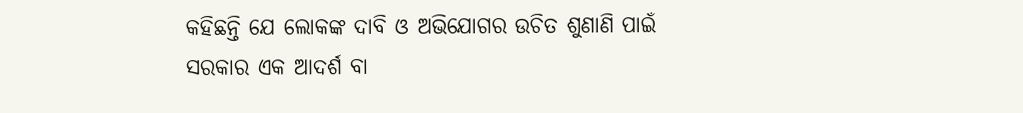କହିଛନ୍ତି ଯେ ଲୋକଙ୍କ ଦାବି ଓ ଅଭିଯୋଗର ଉଚିତ ଶୁଣାଣି ପାଇଁ ସରକାର ଏକ ଆଦର୍ଶ ବା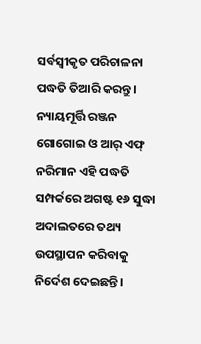ସର୍ବସ୍ବୀକୃତ ପରିଚାଳନା ପଦ୍ଧତି ତିଆରି କରନ୍ତୁ। ନ୍ୟାୟମୂର୍ତ୍ତି ରଞ୍ଜନ ଗୋଗୋଇ ଓ ଆର୍ ଏଫ୍ ନରିମାନ ଏହି ପଦ୍ଧତି ସମ୍ପର୍କରେ ଅଗଷ୍ଟ ୧୬ ସୁଦ୍ଧା ଅଦାଲତରେ ତଥ୍ୟ ଉପସ୍ଥାପନ କରିବାକୁ ନିର୍ଦେଶ ଦେଇଛନ୍ତି।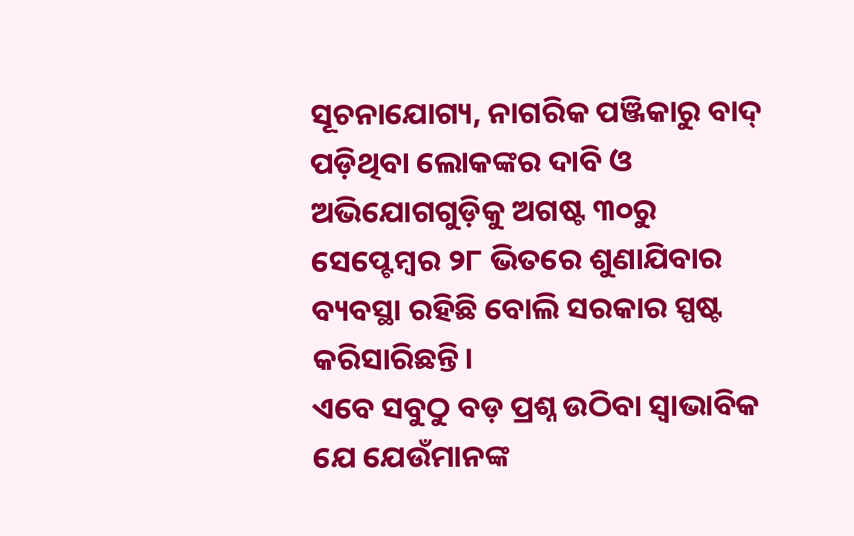ସୂଚନାଯୋଗ୍ୟ, ନାଗରିକ ପଞ୍ଜିକାରୁ ବାଦ୍ ପଡ଼ିଥିବା ଲୋକଙ୍କର ଦାବି ଓ ଅଭିଯୋଗଗୁଡ଼ିକୁ ଅଗଷ୍ଟ ୩୦ରୁ ସେପ୍ଟେମ୍ବର ୨୮ ଭିତରେ ଶୁଣାଯିବାର ବ୍ୟବସ୍ଥା ରହିଛି ବୋଲି ସରକାର ସ୍ପଷ୍ଟ କରିସାରିଛନ୍ତି।
ଏବେ ସବୁଠୁ ବଡ଼ ପ୍ରଶ୍ନ ଉଠିବା ସ୍ବାଭାବିକ ଯେ ଯେଉଁମାନଙ୍କ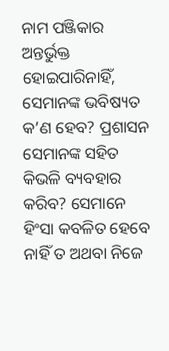ନାମ ପଞ୍ଜିକାର ଅନ୍ତର୍ଭୁକ୍ତ ହୋଇପାରିନାହିଁ, ସେମାନଙ୍କ ଭବିଷ୍ୟତ କ’ଣ ହେବ? ପ୍ରଶାସନ ସେମାନଙ୍କ ସହିତ କିଭଳି ବ୍ୟବହାର କରିବ? ସେମାନେ ହିଂସା କବଳିତ ହେବେ ନାହିଁ ତ ଅଥବା ନିଜେ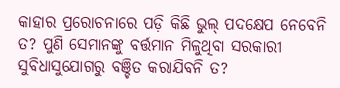କାହାର ପ୍ରରୋଚନାରେ ପଡ଼ି କିଛି ଭୁଲ୍ ପଦକ୍ଷେପ ନେବେନି ତ? ପୁଣି ସେମାନଙ୍କୁ ବର୍ତ୍ତମାନ ମିଳୁଥିବା ସରକାରୀ ସୁବିଧାସୁଯୋଗରୁ ବଞ୍ଚିତ କରାଯିବନି ତ?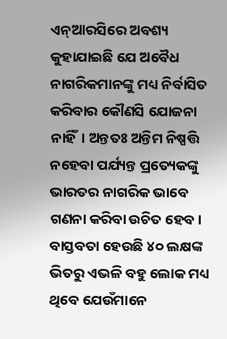ଏନ୍‌ଆରସିରେ ଅବଶ୍ୟ କୁହାଯାଇଛି ଯେ ଅବୈଧ ନାଗରିକମାନଙ୍କୁ ମଧ୍ୟ ନିର୍ବାସିତ କରିବାର କୌଣସି ଯୋଜନା ନାହିଁ। ଅନ୍ତତଃ ଅନ୍ତିମ ନିଷ୍ପତ୍ତି ନହେବା ପର୍ଯ୍ୟନ୍ତ ପ୍ରତ୍ୟେକଙ୍କୁ ଭାରତର ନାଗରିକ ଭାବେ ଗଣନା କରିବା ଉଚିତ ହେବ। ବାସ୍ତବତା ହେଉଛି ୪୦ ଲକ୍ଷଙ୍କ ଭିତରୁ ଏଭଳି ବହୁ ଲୋକ ମଧ୍ୟ ଥିବେ ଯେଉଁମାନେ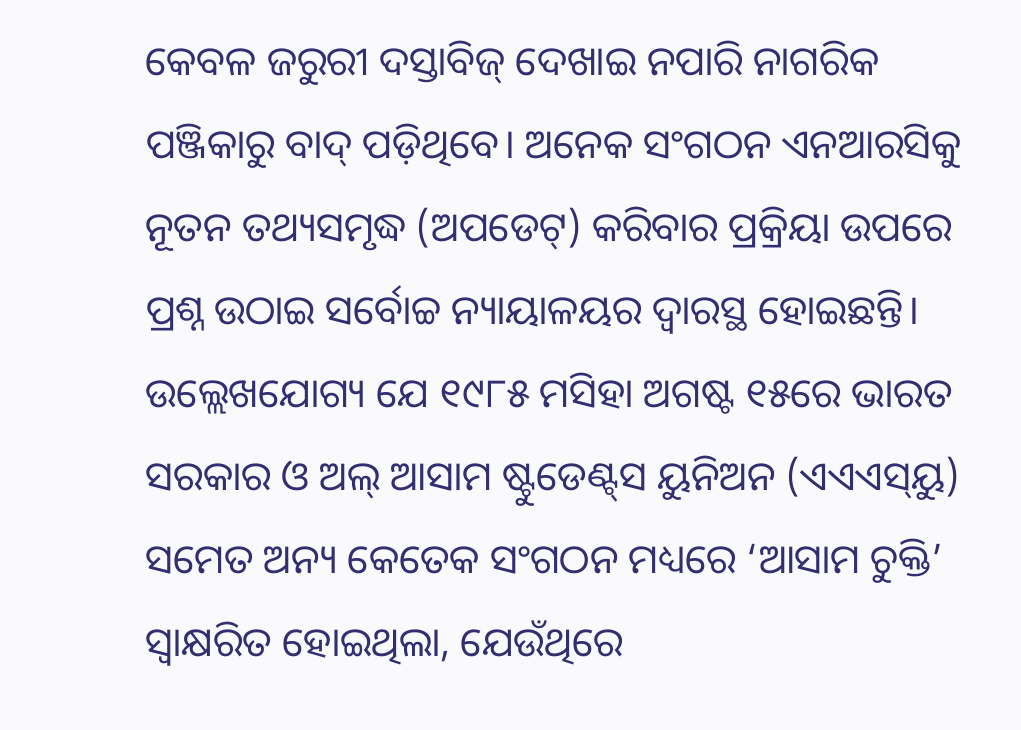କେବଳ ଜରୁରୀ ଦସ୍ତାବିଜ୍ ଦେଖାଇ ନପାରି ନାଗରିକ ପଞ୍ଜିକାରୁ ବାଦ୍‌ ପଡ଼ିଥିବେ। ଅନେକ ସଂଗଠନ ଏନଆରସିକୁ ନୂତନ ତଥ୍ୟସମୃଦ୍ଧ (ଅପଡେଟ୍) କରିବାର ପ୍ରକ୍ରିୟା ଉପରେ ପ୍ରଶ୍ନ ଉଠାଇ ସର୍ବୋଚ୍ଚ ନ୍ୟାୟାଳୟର ଦ୍ବାରସ୍ଥ ହୋଇଛନ୍ତି।
ଉଲ୍ଲେଖଯୋଗ୍ୟ ଯେ ୧୯୮୫ ମସିହା ଅଗଷ୍ଟ ୧୫ରେ ଭାରତ ସରକାର ଓ ଅଲ୍‌ ଆସାମ ଷ୍ଟୁଡେଣ୍ଟ୍‌ସ ୟୁନିଅନ (ଏଏଏସ୍‌ୟୁ) ସମେତ ଅନ୍ୟ କେତେକ ସଂଗଠନ ମଧ୍ୟରେ ‘ଆସାମ ଚୁକ୍ତି’ ସ୍ବାକ୍ଷରିତ ହୋଇଥିଲା, ଯେଉଁଥିରେ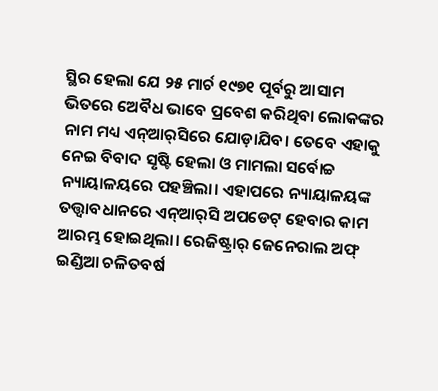ସ୍ଥିର ହେଲା ଯେ ୨୫ ମାର୍ଚ ୧୯୭୧ ପୂର୍ବରୁ ଆସାମ ଭିତରେ ଅେବୖଧ ଭାବେ ପ୍ରବେଶ କରିଥିବା ଲୋକଙ୍କର ନାମ ମଧ୍ୟ ଏନ୍‌ଆର୍‌ସିରେ ଯୋଡ଼ାଯିବ। ତେବେ ଏହାକୁ ନେଇ ବିବାଦ ସୃଷ୍ଟି ହେଲା ଓ ମାମଲା ସର୍ବୋଚ୍ଚ ନ୍ୟାୟାଳୟରେ ପହଞ୍ଚିଲା। ଏହାପରେ ନ୍ୟାୟାଳୟଙ୍କ ତତ୍ତ୍ବାବଧାନରେ ଏନ୍‌ଆର୍‌ସି ଅପଡେଟ୍ ହେବାର କାମ ଆରମ୍ଭ ହୋଇଥିଲା। ରେଜିଷ୍ଟ୍ରାର୍ ଜେନେରାଲ ଅଫ୍ ଇଣ୍ଡିଆ ଚଳିତବର୍ଷ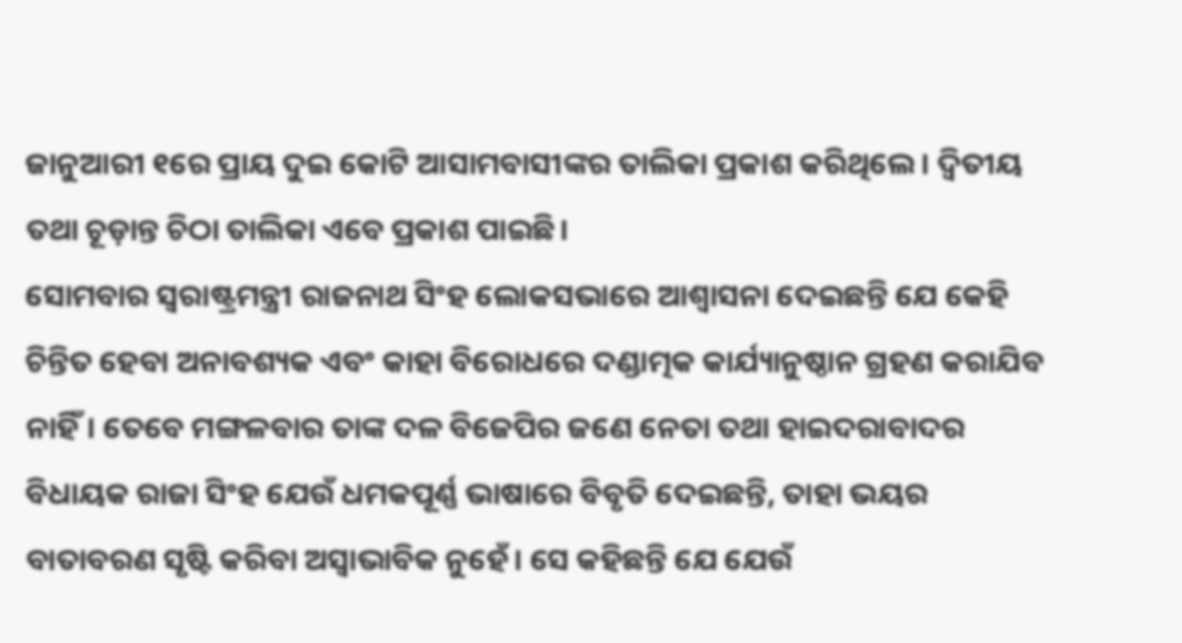ଜାନୁଆରୀ ୧ରେ ପ୍ରାୟ ଦୁଇ କୋଟି ଆସାମବାସୀଙ୍କର ତାଲିକା ପ୍ରକାଶ କରିଥିଲେ। ଦ୍ବିତୀୟ ତଥା ଚୂଡ଼ାନ୍ତ ଚିଠା ତାଲିକା ଏବେ ପ୍ରକାଶ ପାଇଛି।
ସୋମବାର ସ୍ବରାଷ୍ଟ୍ରମନ୍ତ୍ରୀ ରାଜନାଥ ସିଂହ ଲୋକସଭାରେ ଆଶ୍ବାସନା ଦେଇଛନ୍ତି ଯେ କେହି ଚିନ୍ତିତ ହେବା ଅନାବଶ୍ୟକ ଏବଂ କାହା ବିରୋଧରେ ଦଣ୍ଡାତ୍ମକ କାର୍ଯ୍ୟାନୁଷ୍ଠାନ ଗ୍ରହଣ କରାଯିବ ନାହିଁ। ତେବେ ମଙ୍ଗଳବାର ତାଙ୍କ ଦଳ ବିଜେପିର ଜଣେ ନେତା ତଥା ହାଇଦରାବାଦର ବିଧାୟକ ରାଜା ସିଂହ ଯେଉଁ ଧମକପୂର୍ଣ୍ଣ ଭାଷାରେ ବିବୃତି ଦେଇଛନ୍ତି, ତାହା ଭୟର ବାତାବରଣ ସୃଷ୍ଟି କରିବା ଅସ୍ବାଭାବିକ ନୁହେଁ। ସେ କହିଛନ୍ତି ଯେ ଯେଉଁ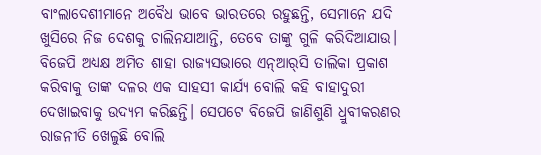ବାଂଲାଦେଶୀମାନେ ଅବୈଧ ଭାବେ ଭାରତରେ ରହୁଛନ୍ତି, ସେମାନେ ଯଦି ଖୁସିରେ ନିଜ ଦେଶକୁ ଚାଲିନଯାଆନ୍ତି, ତେବେ ତାଙ୍କୁ ଗୁଳି କରିଦିଆଯାଉ। ବିଜେପି ଅଧ୍ୟକ୍ଷ ଅମିତ ଶାହା ରାଜ୍ୟସଭାରେ ଏନ୍‌ଆର୍‌ସି ତାଲିକା ପ୍ରକାଶ କରିବାକୁ ତାଙ୍କ ଦଳର ଏକ ସାହସୀ କାର୍ଯ୍ୟ ବୋଲି କହି ବାହାଦୁରୀ ଦେଖାଇବାକୁ ଉଦ୍ୟମ କରିଛନ୍ତି। ସେପଟେ ବିଜେପି ଜାଣିଶୁଣି ଧ୍ରୁବୀକରଣର ରାଜନୀତି ଖେଳୁଛି ବୋଲି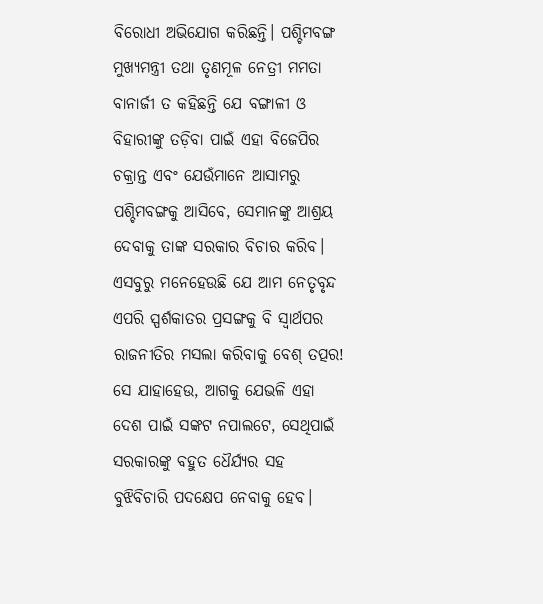ବିରୋଧୀ ଅଭିଯୋଗ କରିଛନ୍ତି। ପଶ୍ଚିମବଙ୍ଗ ମୁଖ୍ୟମନ୍ତ୍ରୀ ତଥା ତୃଣମୂଳ ନେତ୍ରୀ ମମତା ବାନାର୍ଜୀ ତ କହିଛନ୍ତି ଯେ ବଙ୍ଗାଳୀ ଓ ବିହାରୀଙ୍କୁ ତଡ଼ିବା ପାଇଁ ଏହା ବିଜେପିର ଚକ୍ରାନ୍ତ ଏବଂ ଯେଉଁମାନେ ଆସାମରୁ ପଶ୍ଚିମବଙ୍ଗକୁ ଆସିବେ, ସେମାନଙ୍କୁ ଆଶ୍ରୟ ଦେବାକୁ ତାଙ୍କ ସରକାର ବିଚାର କରିବ। ଏସବୁରୁ ମନେହେଉଛି ଯେ ଆମ ନେତୃବୃନ୍ଦ ଏପରି ସ୍ପର୍ଶକାତର ପ୍ରସଙ୍ଗକୁ ବି ସ୍ବାର୍ଥପର ରାଜନୀତିର ମସଲା କରିବାକୁ ବେଶ୍ ତତ୍ପର! ସେ ଯାହାହେଉ, ଆଗକୁ ଯେଭଳି ଏହା ଦେଶ ପାଇଁ ସଙ୍କଟ ନପାଲଟେ, ସେଥିପାଇଁ ସରକାରଙ୍କୁ ବହୁତ ଧୈର୍ଯ୍ୟର ସହ ବୁଝିବିଚାରି ପଦକ୍ଷେପ ନେବାକୁ ହେବ।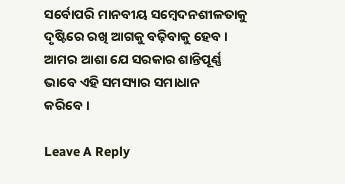ସର୍ବୋପରି ମାନବୀୟ ସମ୍ବେଦନଶୀଳତାକୁ ଦୃଷ୍ଟିରେ ରଖି ଆଗକୁ ବଢ଼ିବାକୁ ହେବ। ଆମର ଆଶା ଯେ ସରକାର ଶାନ୍ତିପୂର୍ଣ୍ଣ ଭାବେ ଏହି ସମସ୍ୟାର ସମାଧାନ କରିବେ।

Leave A Reply